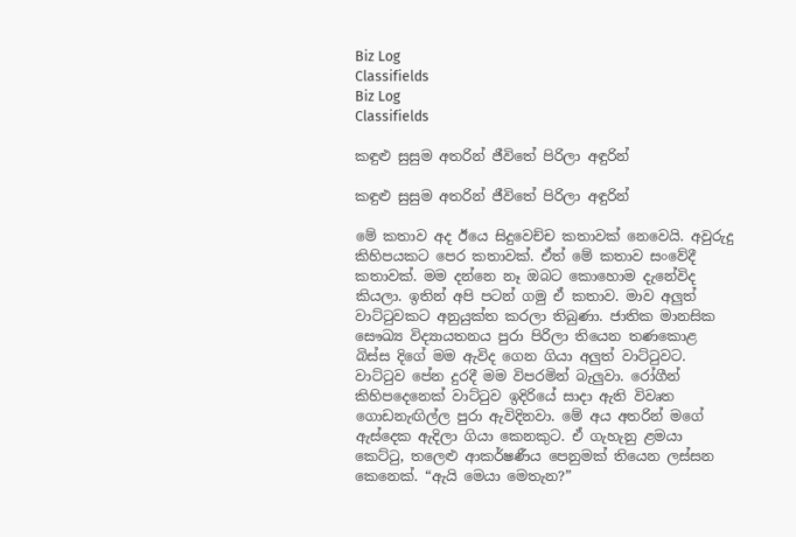Biz Log
Classifields
Biz Log
Classifields

කඳුළු සුසුම අතරින් ජීවිතේ පිරිලා අඳුරින්

කඳුළු සුසුම අතරින් ජීවිතේ පිරිලා අඳුරින්

මේ කතාව අද ඊයෙ සිදුවෙච්ච කතාවක් නෙවෙයි. අවුරුදු කිහිපයකට පෙර කතාවක්. ඒත් මේ කතාව සංවේදී කතාවක්. මම දන්නෙ නෑ ඔබට කොහොම දැනේවිද කියලා. ඉතින් අපි පටන් ගමු ඒ කතාව. මාව අලුත් වාට්ටුවකට අනුයුක්ත කරලා තිබුණා. ජාතික මානසික සෞඛ්‍ය විද්‍යායතනය පුරා පිරිලා තියෙන තණකොළ බිස්ස දිගේ මම ඇවිද ගෙන ගියා අලුත් වාට්ටුවට. වාට්ටුව පේන දුරදී මම විපරමින් බැලුවා. රෝගීන් කිහිපදෙනෙක් වාට්ටුව ඉදිරියේ සාදා ඇති විවෘත ගොඩනැඟිල්ල පුරා ඇවිදිනවා. මේ අය අතරින් මගේ ඇස්දෙක ඇදිලා ගියා කෙනකුට. ඒ ගැහැනු ළමයා කෙට්ටු, තලෙළු ආකර්ෂණීය පෙනුමක් තියෙන ලස්සන කෙනෙක්. “ඇයි මෙයා මෙතැන?”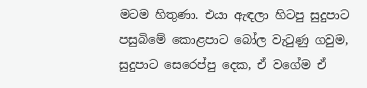මටම හිතුණා. එයා ඇඳලා හිටපු සුදුපාට පසුබිමේ කොළපාට බෝල වැටුණු ගවුම, සුදුපාට සෙරෙප්පු දෙක, ඒ වගේම ඒ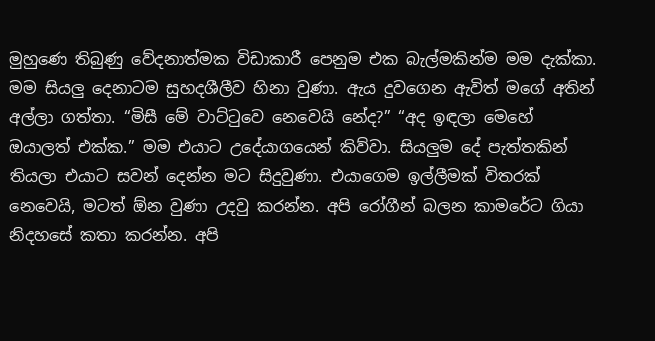මුහුණෙ තිබුණු වේදනාත්මක විඩාකාරී පෙනුම එක බැල්මකින්ම මම දැක්කා. මම සියලු දෙනාටම සුහදශීලීව හිනා වුණා. ඇය දුවගෙන ඇවිත් මගේ අතින් අල්ලා ගත්තා. “මිසී මේ වාට්ටුවෙ නෙවෙයි නේද?” “අද ඉඳලා මෙහේ ඔයාලත් එක්ක.” මම එයාට උදේ‍යාගයෙන් කිව්වා. සියලුම දේ පැත්තකින් තියලා එයාට සවන් දෙන්න මට සිදුවුණා. එයාගෙම ඉල්ලීමක් විතරක් නෙවෙයි, මටත් ඕන වුණා උදවු කරන්න. අපි රෝගීන් බලන කාමරේට ගියා නිදහසේ කතා කරන්න. අපි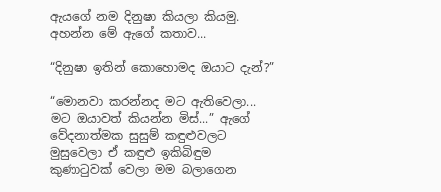ඇයගේ නම දිනුෂා කියලා කියමු. අහන්න මේ ඇගේ කතාව...

“දිනුෂා ඉතින් කොහොමද ඔයාට දැන්?”

“මොනවා කරන්නද මට ඇතිවෙලා... මට ඔයාවත් කියන්න මිස්...” ඇගේ වේදනාත්මක සුසුම් කඳුළුවලට මුසුවෙලා ඒ කඳුළු ඉකිබිඳුම කුණාටුවක් වෙලා මම බලාගෙන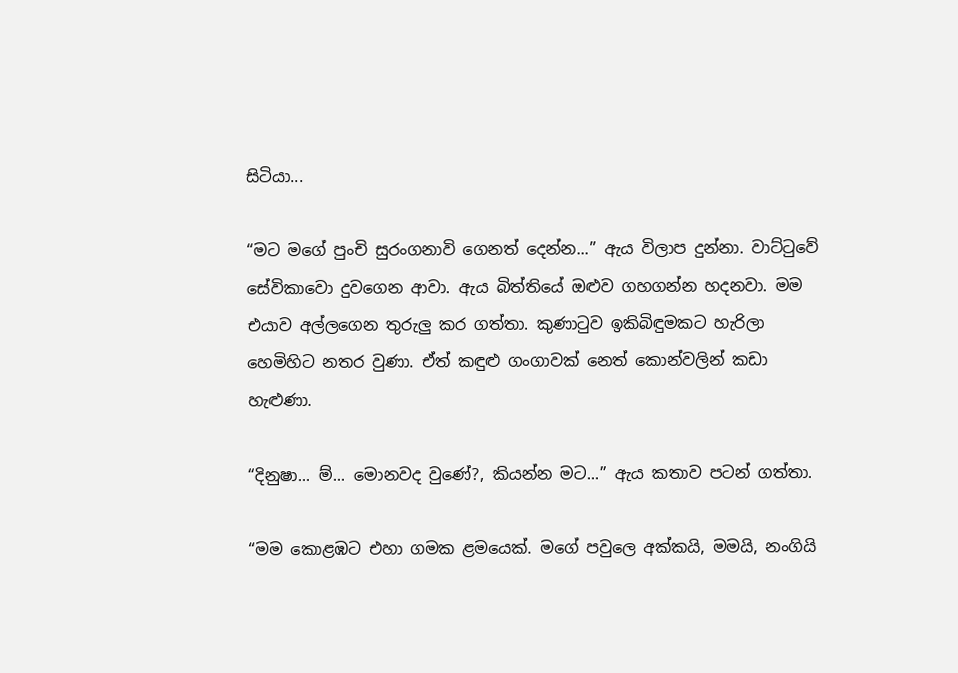සිටියා...

“මට මගේ පුංචි සුරංගනාවි ගෙනත් දෙන්න...” ඇය විලාප දුන්නා. වාට්ටුවේ සේවිකාවො දුවගෙන ආවා. ඇය බිත්තියේ ඔළුව ගහගන්න හදනවා. මම එයාව අල්ලගෙන තුරුලු කර ගත්තා. කුණාටුව ඉකිබිඳුමකට හැරිලා හෙමිහිට නතර වුණා. ඒත් කඳුළු ගංගාවක් නෙත් කොන්වලින් කඩා හැළුණා.

“දිනුෂා... ම්... මොනවද වුණේ?, කියන්න මට...” ඇය කතාව පටන් ගත්තා.

“මම කොළඹට එහා ගමක ළමයෙක්. මගේ පවුලෙ අක්කයි, මමයි, නංගියි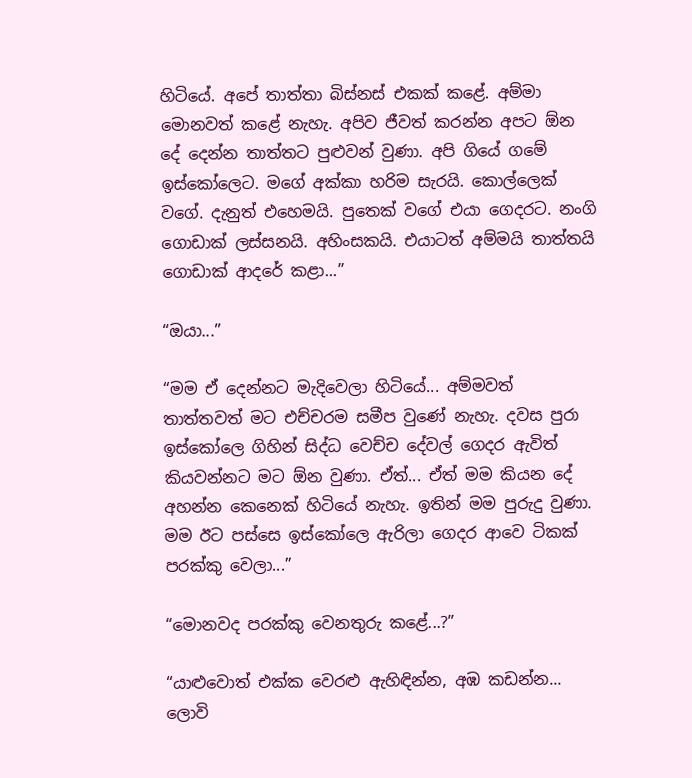හිටියේ. අපේ තාත්තා බිස්නස් එකක් කළේ. අම්මා මොනවත් කළේ නැහැ. අපිව ජීවත් කරන්න අපට ඕන දේ දෙන්න තාත්තට පුළුවන් වුණා. අපි ගියේ ගමේ ඉස්කෝලෙට. මගේ අක්කා හරිම සැරයි. කොල්ලෙක් වගේ. දැනුත් එහෙමයි. පුතෙක් වගේ එයා ගෙදරට. නංගි ගොඩාක් ලස්සනයි. අහිංසකයි. එයාටත් අම්මයි තාත්තයි ගොඩාක් ආදරේ කළා...”

“ඔයා...”

“මම ඒ දෙන්නට මැදිවෙලා හිටියේ... අම්මවත් තාත්තවත් මට එච්චරම සමීප වුණේ නැහැ. දවස පුරා ඉස්කෝලෙ ගිහින් සිද්ධ වෙච්ච දේවල් ගෙදර ඇවිත් කියවන්නට මට ඕන වුණා. ඒත්... ඒත් මම කියන දේ අහන්න කෙනෙක් හිටියේ නැහැ. ඉතින් මම පුරුදු වුණා. මම ඊට පස්සෙ ඉස්කෝලෙ ඇරිලා ගෙදර ආවෙ ටිකක් පරක්කු වෙලා...”

“මොනවද පරක්කු වෙනතුරු කළේ...?”

“යාළුවොත් එක්ක වෙරළු ඇහිඳින්න, අඹ කඩන්න... ලොවි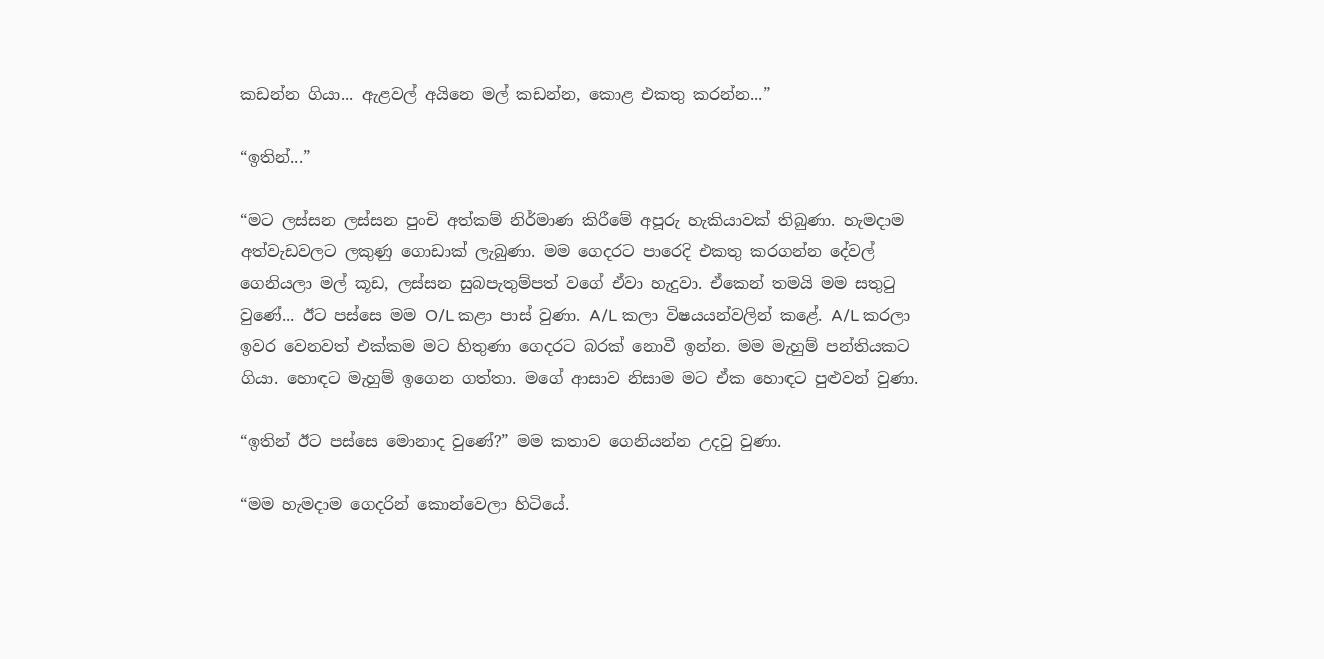කඩන්න ගියා... ඇළවල් අයිනෙ මල් කඩන්න, කොළ එකතු කරන්න...”

“ඉතින්...”

“මට ලස්සන ලස්සන පුංචි අත්කම් නිර්මාණ කිරීමේ අපූරු හැකියාවක් තිබුණා. හැමදාම අත්වැඩවලට ලකුණු ගොඩාක් ලැබුණා. මම ගෙදරට පාරෙදි එකතු කරගන්න දේවල් ගෙනියලා මල් කූඩ, ලස්සන සුබපැතුම්පත් වගේ ඒවා හැදුවා. ඒකෙන් තමයි මම සතුටු වුණේ... ඊට පස්සෙ මම O/L කළා පාස් වුණා. A/L කලා විෂයයන්වලින් කළේ. A/L කරලා ඉවර වෙනවත් එක්කම මට හිතුණා ගෙදරට බරක් නොවී ඉන්න. මම මැහුම් පන්තියකට ගියා. හොඳට මැහුම් ඉගෙන ගත්තා. මගේ ආසාව නිසාම මට ඒක හොඳට පුළුවන් වුණා.

“ඉතින් ඊට පස්සෙ මොනාද වුණේ?” මම කතාව ගෙනියන්න උදවු වුණා.

“මම හැමදාම ගෙදරින් කොන්වෙලා හිටියේ.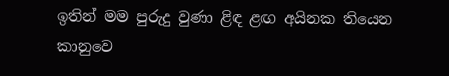ඉතින් මම පුරුදු වුණා ළිඳ ළඟ අයිනක තියෙන කානුවෙ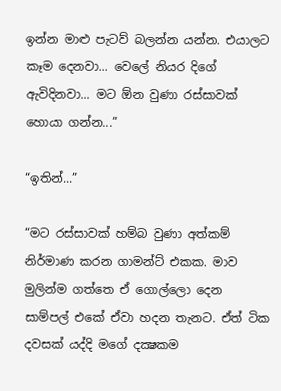ඉන්න මාළු පැටව් බලන්න යන්න. එයාලට කෑම දෙනවා... වෙලේ නියර දිගේ ඇවිදිනවා... මට ඕන වුණා රස්සාවක් හොයා ගන්න...”

“ඉතින්...”

“මට රස්සාවක් හම්බ වුණා අත්කම් නිර්මාණ කරන ගාමන්ට් එකක. මාව මුලින්ම ගත්තෙ ඒ ගොල්ලො දෙන සාම්පල් එකේ ඒවා හදන තැනට. ඒත් ටික දවසක් යද්දි මගේ දක්‍ෂකම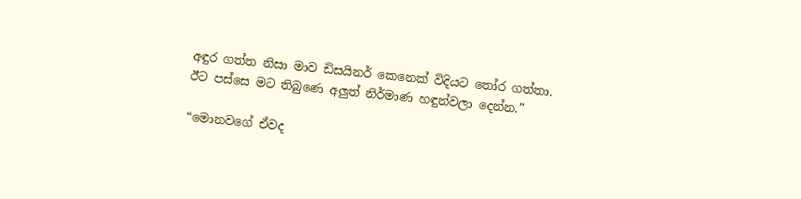අඳුර ගත්ත නිසා මාව ඩිසයිනර් කෙනෙක් විදියට තෝර ගත්තා. ඊට පස්සෙ මට තිබුණෙ අලුත් නිර්මාණ හඳුන්වලා දෙන්න.”

“මොනවගේ ඒවද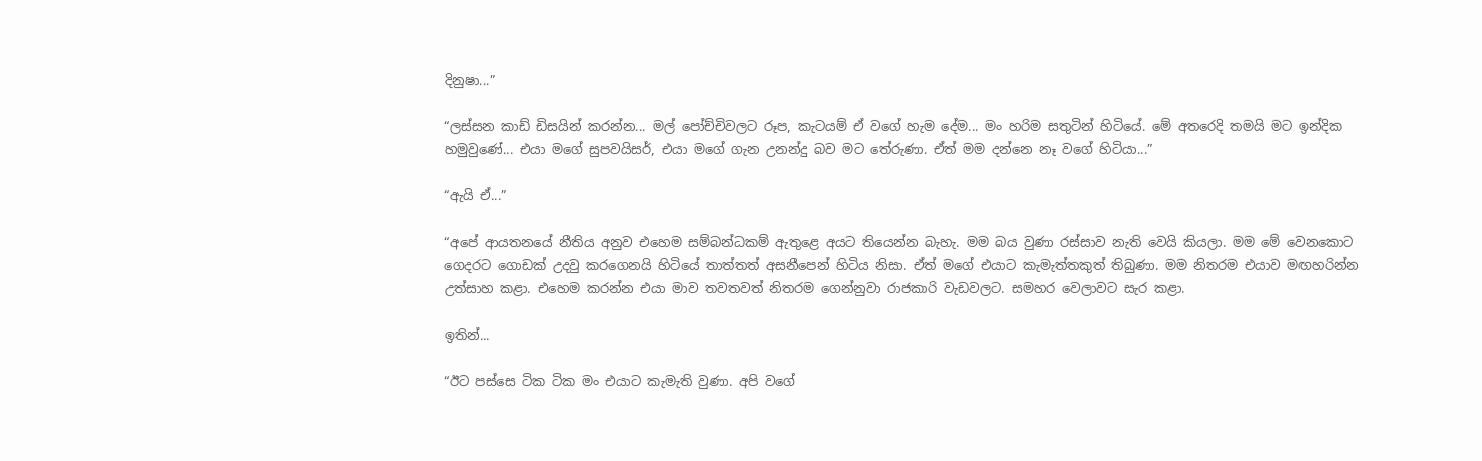දිනුෂා...”

“ලස්සන කාඩ් ඩිසයින් කරන්න... මල් පෝච්චිවලට රූප, කැටයම් ඒ වගේ හැම දේම... මං හරිම සතුටින් හිටියේ. මේ අතරෙදි තමයි මට ඉන්දික හමුවුණේ... එයා මගේ සුපවයිසර්, එයා මගේ ගැන උනන්දු බව මට තේරුණා. ඒත් මම දන්නෙ නෑ වගේ හිටියා...”

“ඇයි ඒ...”

“අපේ ආයතනයේ නීතිය අනුව එහෙම සම්බන්ධකම් ඇතුළෙ අයට තියෙන්න බැහැ. මම බය වුණා රස්සාව නැති වෙයි කියලා. මම මේ වෙනකොට ගෙදරට ගොඩක් උදවු කරගෙනයි හිටියේ තාත්තත් අසනීපෙන් හිටිය නිසා. ඒත් මගේ එයාට කැමැත්තකුත් තිබුණා. මම නිතරම එයාව මඟහරින්න උත්සාහ කළා. එහෙම කරන්න එයා මාව තවතවත් නිතරම ගෙන්නුවා රාජකාරි වැඩවලට. සමහර වෙලාවට සැර කළා.

ඉතින්...

“ඊට පස්සෙ ටික ටික මං එයාට කැමැති වුණා. අපි වගේ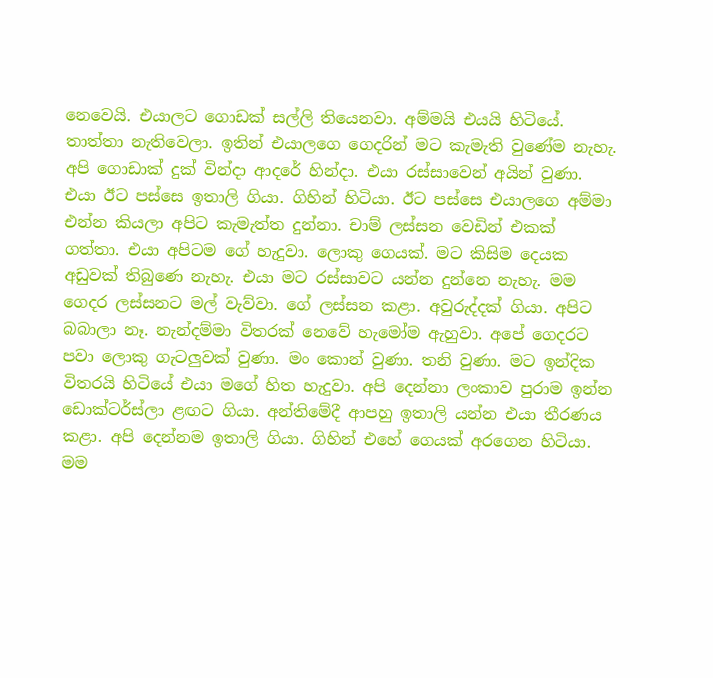නෙවෙයි. එයාලට ගොඩක් සල්ලි තියෙනවා. අම්මයි එයයි හිටියේ. තාත්තා නැතිවෙලා. ඉතින් එයාලගෙ ගෙදරින් මට කැමැති වුණේම නැහැ. අපි ගොඩාක් දුක් වින්දා ආදරේ හින්දා. එයා රස්සාවෙන් අයින් වුණා. එයා ඊට පස්සෙ ඉතාලි ගියා. ගිහින් හිටියා. ඊට පස්සෙ එයාලගෙ අම්මා එන්න කියලා අපිට කැමැත්ත දුන්නා. චාම් ලස්සන වෙඩින් එකක් ගත්තා. එයා අපිටම ගේ හැදුවා. ලොකු ගෙයක්. මට කිසිම දෙයක අඩුවක් තිබුණෙ නැහැ. එයා මට රස්සාවට යන්න දුන්නෙ නැහැ. මම ගෙදර ලස්සනට මල් වැව්වා. ගේ ලස්සන කළා. අවුරුද්දක් ගියා. අපිට බබාලා නෑ. නැන්දම්මා විතරක් නෙවේ හැමෝම ඇහුවා. අපේ ගෙදරට පවා ලොකු ගැටලුවක් වුණා. මං කොන් වුණා. තනි වුණා. මට ඉන්දික විතරයි හිටියේ එයා මගේ හිත හැදුවා. අපි දෙන්නා ලංකාව පුරාම ඉන්න ඩොක්ටර්ස්ලා ළඟට ගියා. අන්තිමේදී ආපහු ඉතාලි යන්න එයා තීරණය කළා. අපි දෙන්නම ඉතාලි ගියා. ගිහින් එහේ ගෙයක් අරගෙන හිටියා. මම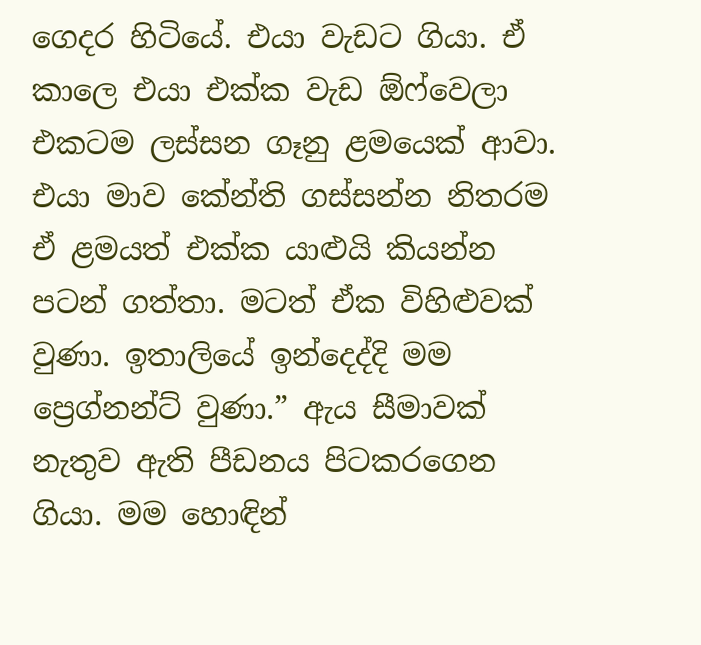ගෙදර හිටියේ. එයා වැඩට ගියා. ඒ කාලෙ එයා එක්ක වැඩ ඕෆ්වෙලා එකටම ලස්සන ගෑනු ළමයෙක් ආවා. එයා මාව කේන්ති ගස්සන්න නිතරම ඒ ළමයත් එක්ක යාළුයි කියන්න පටන් ගත්තා. මටත් ඒක විහිළුවක් වුණා. ඉතාලියේ ඉන්දෙද්දි මම ප්‍රෙග්නන්ට් වුණා.” ඇය සීමාවක් නැතුව ඇති පීඩනය පිටකරගෙන ගියා. මම හොඳින්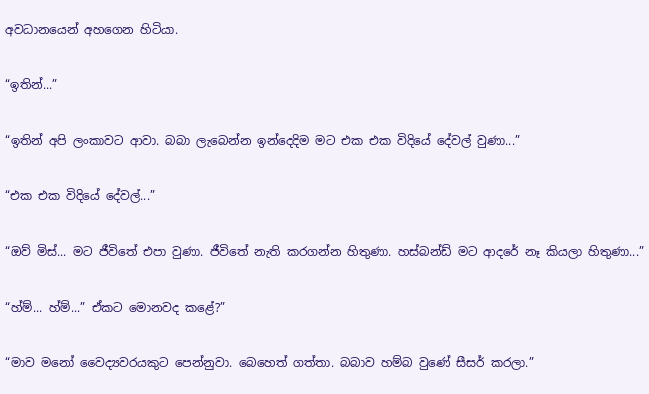අවධානයෙන් අහගෙන හිටියා.

“ඉතින්...”

“ඉතින් අපි ලංකාවට ආවා. බබා ලැබෙන්න ඉන්දෙදිම මට එක එක විදියේ දේවල් වුණා...”

“එක එක විදියේ දේවල්...”

“ඔව් මිස්... මට ජීවිතේ එපා වුණා. ජීවිතේ නැති කරගන්න හිතුණා. හස්බන්ඩ් මට ආදරේ නෑ කියලා හිතුණා...”

“හ්ම්... හ්ම්...” ඒකට මොනවද කළේ?”

“මාව මනෝ වෛද්‍යවරයකුට පෙන්නුවා. බෙහෙත් ගත්තා. බබාව හම්බ වුණේ සීසර් කරලා.”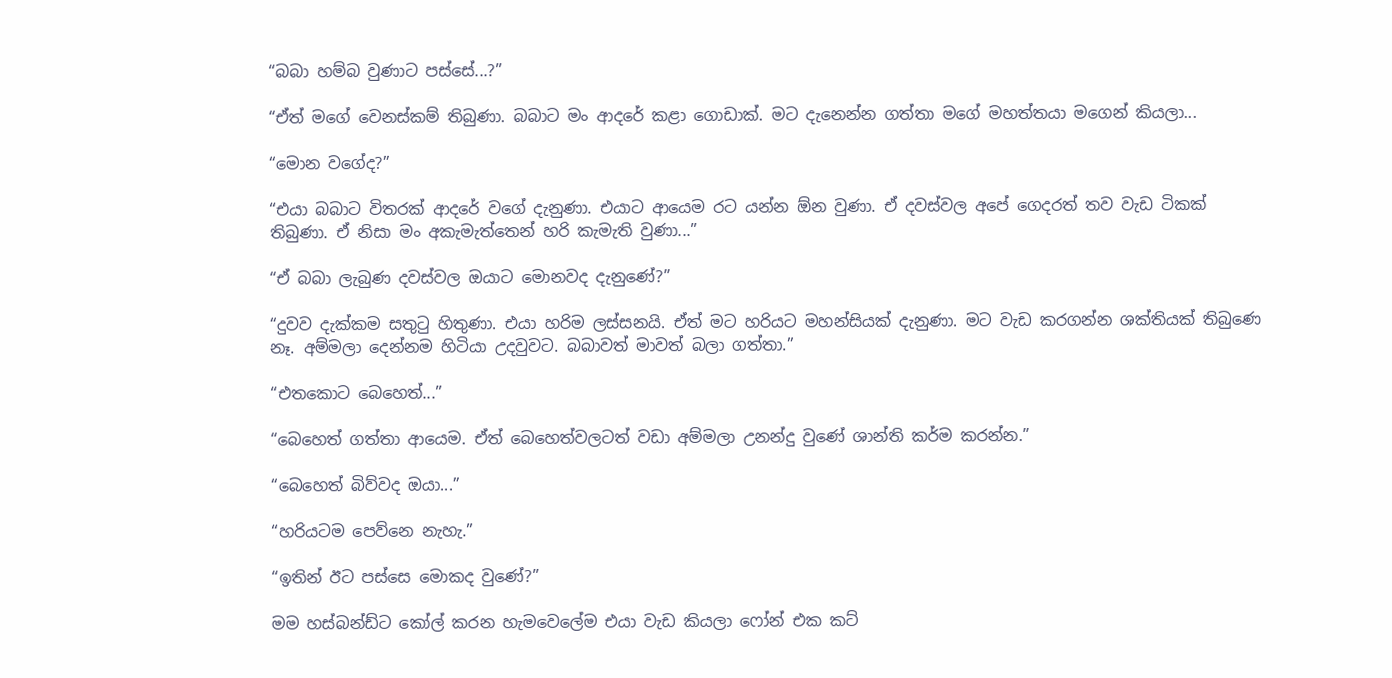“බබා හම්බ වුණාට පස්සේ...?”

“ඒත් මගේ වෙනස්කම් තිබුණා. බබාට මං ආදරේ කළා ගොඩාක්. මට දැනෙන්න ගත්තා මගේ මහත්තයා මගෙන් කියලා...

“මොන වගේද?”

“එයා බබාට විතරක් ආදරේ වගේ දැනුණා. එයාට ආයෙම රට යන්න ඕන වුණා. ඒ දවස්වල අපේ ගෙදරත් තව වැඩ ටිකක් තිබුණා. ඒ නිසා මං අකැමැත්තෙන් හරි කැමැති වුණා...”

“ඒ බබා ලැබුණ දවස්වල ඔයාට මොනවද දැනුණේ?”

“දුවව දැක්කම සතුටු හිතුණා. එයා හරිම ලස්සනයි. ඒත් මට හරියට මහන්සියක් දැනුණා. මට වැඩ කරගන්න ශක්තියක් තිබුණෙ නෑ. අම්මලා දෙන්නම හිටියා උදවුවට. බබාවත් මාවත් බලා ගත්තා.”

“එතකොට බෙහෙත්...”

“බෙහෙත් ගත්තා ආයෙම. ඒත් බෙහෙත්වලටත් වඩා අම්මලා උනන්දු වුණේ ශාන්ති කර්ම කරන්න.”

“බෙහෙත් බිව්වද ඔයා...”

“හරියටම පෙව්නෙ නැහැ.”

“ඉතින් ඊට පස්සෙ මොකද වුණේ?”

මම හස්බන්ඩ්ට කෝල් කරන හැමවෙලේම එයා වැඩ කියලා ෆෝන් එක කට්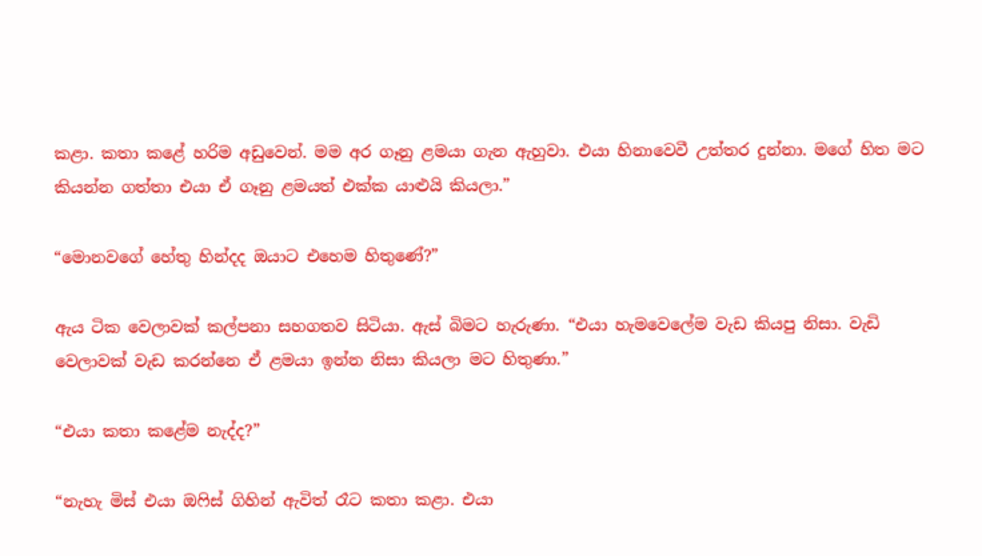කළා. කතා කළේ හරිම අඩුවෙන්. මම අර ගෑනු ළමයා ගැන ඇහුවා. එයා හිනාවෙවී උත්තර දුන්නා. මගේ හිත මට කියන්න ගත්තා එයා ඒ ගෑනු ළමයත් එක්ක යාළුයි කියලා.”

“මොනවගේ හේතු හින්දද ඔයාට එහෙම හිතුණේ?”

ඇය ටික වෙලාවක් කල්පනා සහගතව සිටියා. ඇස් බිමට හැරුණා. “එයා හැමවෙලේම වැඩ කියපු නිසා. වැඩි වෙලාවක් වැඩ කරන්නෙ ඒ ළමයා ඉන්න නිසා කියලා මට හිතුණා.”

“එයා කතා කළේම නැද්ද?”

“නැහැ මිස් එයා ඔෆිස් ගිහින් ඇවිත් රෑට කතා කළා. එයා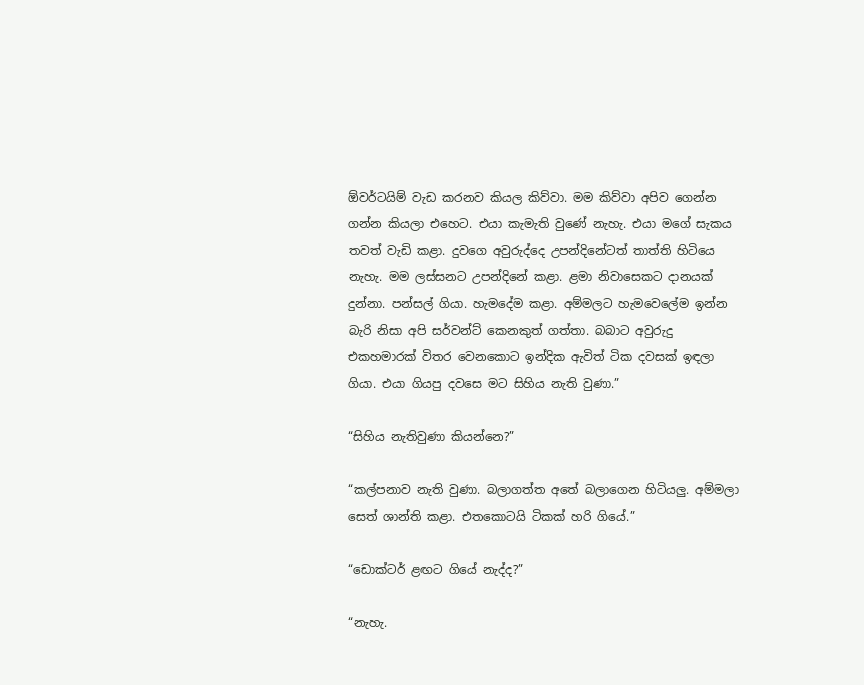ඕවර්ටයිම් වැඩ කරනව කියල කිව්වා. මම කිව්වා අපිව ගෙන්න ගන්න කියලා එහෙට. එයා කැමැති වුණේ නැහැ. එයා මගේ සැකය තවත් වැඩි කළා. දුවගෙ අවුරුද්දෙ උපන්දිනේටත් තාත්ති හිටියෙ නැහැ. මම ලස්සනට උපන්දිනේ කළා. ළමා නිවාසෙකට දානයක් දුන්නා. පන්සල් ගියා. හැමදේම කළා. අම්මලට හැමවෙලේම ඉන්න බැරි නිසා අපි සර්වන්ට් කෙනකුත් ගත්තා. බබාට අවුරුදු එකහමාරක් විතර වෙනකොට ඉන්දික ඇවිත් ටික දවසක් ඉඳලා ගියා. එයා ගියපු දවසෙ මට සිහිය නැති වුණා.”

“සිහිය නැතිවුණා කියන්නෙ?”

“කල්පනාව නැති වුණා. බලාගත්ත අතේ බලාගෙන හිටියලු. අම්මලා සෙත් ශාන්ති කළා. එතකොටයි ටිකක් හරි ගියේ.”

“ඩොක්ටර් ළඟට ගියේ නැද්ද?”

“නැහැ.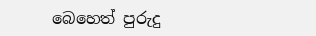බෙහෙත් පුරුදු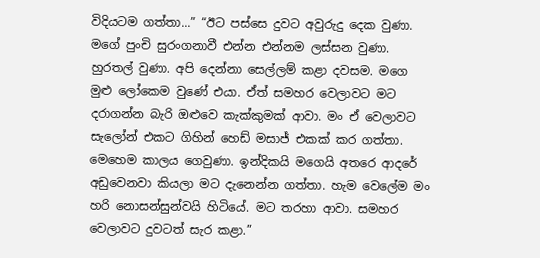විදියටම ගත්තා...” “ඊට පස්සෙ දුවට අවුරුදු දෙක වුණා. මගේ පුංචි සුරංගනාවී එන්න එන්නම ලස්සන වුණා. හුරතල් වුණා. අපි දෙන්නා සෙල්ලම් කළා දවසම. මගෙ මුළු ලෝකෙම වුණේ එයා. ඒත් සමහර වෙලාවට මට දරාගන්න බැරි ඔළුවෙ කැක්කුමක් ආවා. මං ඒ වෙලාවට සැලෝන් එකට ගිහින් හෙඩ් මසාජ් එකක් කර ගත්තා. මෙහෙම කාලය ගෙවුණා. ඉන්දිකයි මගෙයි අතරෙ ආදරේ අඩුවෙනවා කියලා මට දැනෙන්න ගත්තා. හැම වෙලේම මං හරි නොසන්සුන්වයි හිටියේ. මට තරහා ආවා. සමහර වෙලාවට දුවටත් සැර කළා.”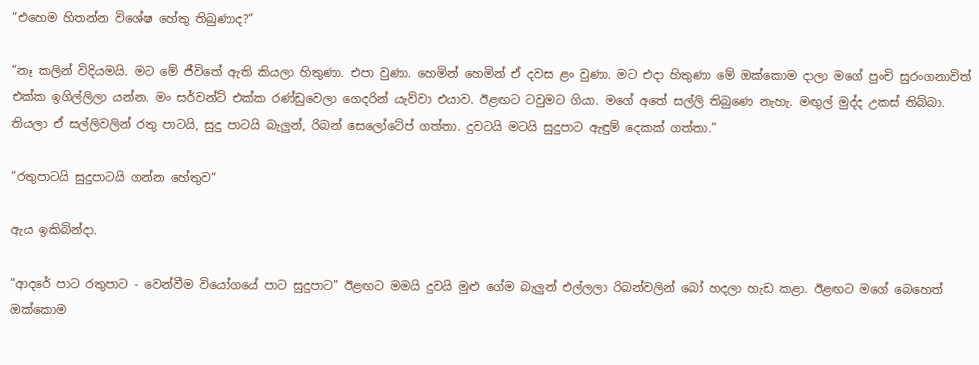“එහෙම හිතන්න විශේෂ හේතු තිබුණාද?”

“නෑ කලින් විදියමයි. මට මේ ජීවිතේ ඇති කියලා හිතුණා. එපා වුණා. හෙමින් හෙමින් ඒ දවස ළං වුණා. මට එදා හිතුණා මේ ඔක්කොම දාලා මගේ පුංචි සුරංගනාවිත් එක්ක ඉගිල්ලිලා යන්න. මං සර්වන්ට් එක්ක රණ්ඩුවෙලා ගෙදරින් යැව්වා එයාව. ඊළඟට ටවුමට ගියා. මගේ අතේ සල්ලි තිබුණෙ නැහැ. මඟුල් මුද්ද උකස් තිබ්බා. තියලා ඒ සල්ලිවලින් රතු පාටයි, සුදු පාටයි බැලුන්, රිබන් සෙලෝටේප් ගත්තා. දුවටයි මටයි සුදුපාට ඇඳුම් දෙකක් ගත්තා.”

“රතුපාටයි සුදුපාටයි ගන්න හේතුව“

ඇය ඉකිබින්දා.

“ආදරේ පාට රතුපාට - වෙන්වීම වියෝගයේ පාට සුදුපාට" ඊළඟට මමයි දුවයි මුළු ගේම බැලුන් එල්ලලා රිබන්වලින් බෝ හදලා හැඩ කළා. ඊළඟට මගේ බෙහෙත් ඔක්කොම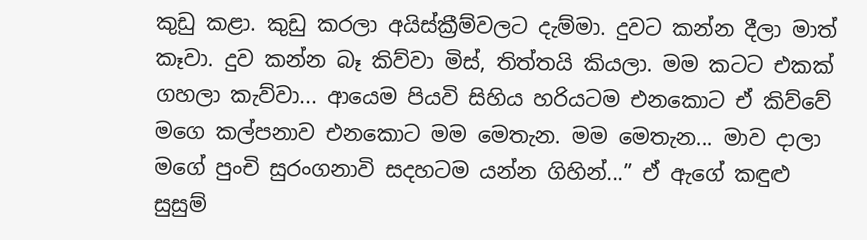කුඩු කළා. කුඩු කරලා අයිස්ක්‍රීම්වලට දැම්මා. දුවට කන්න දීලා මාත් කෑවා. දුව කන්න බෑ කිව්වා මිස්, තිත්තයි කියලා. මම කටට එකක් ගහලා කැව්වා... ආයෙම පියවි සිහිය හරියටම එනකොට ඒ කිව්වේ මගෙ කල්පනාව එනකොට මම මෙතැන. මම මෙතැන... මාව දාලා මගේ පුංචි සුරංගනාවි සදහටම යන්න ගිහින්...” ඒ ඇගේ කඳුළු සුසුම්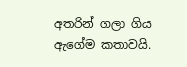අතරින් ගලා ගිය ඇගේම කතාවයි.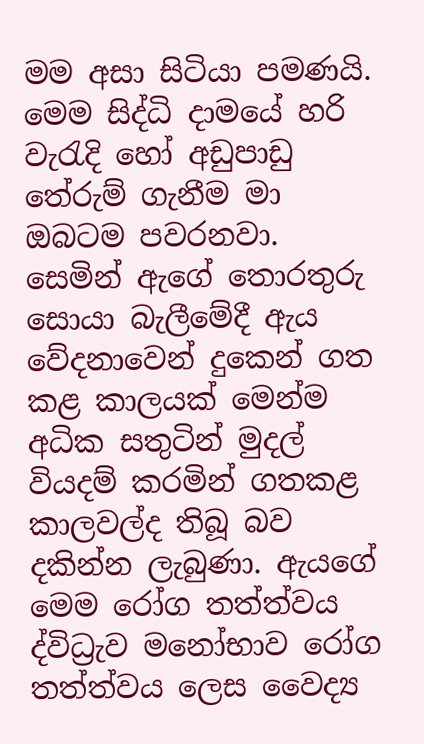මම අසා සිටියා පමණයි. මෙම සිද්ධි දාමයේ හරි වැරැදි හෝ අඩුපාඩු තේරුම් ගැනීම මා ඔබටම පවරනවා. සෙමින් ඇගේ තොරතුරු සොයා බැලීමේදී ඇය වේදනාවෙන් දුකෙන් ගත කළ කාලයක් මෙන්ම අධික සතුටින් මුදල් වියදම් කරමින් ගතකළ කාලවල්ද තිබූ බව දකින්න ලැබුණා. ඇයගේ මෙම රෝග තත්ත්වය ද්විධ්‍රැව මනෝභාව රෝග තත්ත්වය ලෙස වෛද්‍ය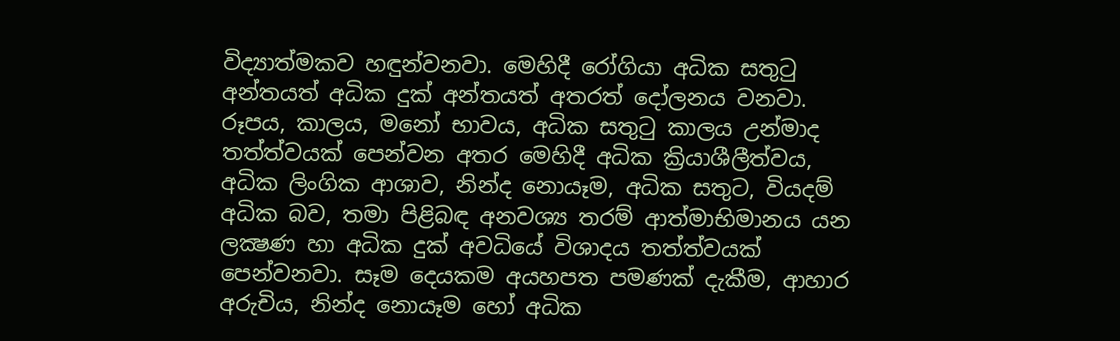විද්‍යාත්මකව හඳුන්වනවා. මෙහිදී රෝගියා අධික සතුටු අන්තයත් අධික දුක් අන්තයත් අතරත් දෝලනය වනවා. රූපය, කාලය, මනෝ භාවය, අධික සතුටු කාලය උන්මාද තත්ත්වයක් පෙන්වන අතර මෙහිදී අධික ක්‍රියාශීලීත්වය, අධික ලිංගික ආශාව, නින්ද නොයෑම, අධික සතුට, වියදම් අධික බව, තමා පිළිබඳ අනවශ්‍ය තරම් ආත්මාභිමානය යන ලක්‍ෂණ හා අධික දුක් අවධියේ විශාදය තත්ත්වයක් පෙන්වනවා. සෑම දෙයකම අයහපත පමණක් දැකීම, ආහාර අරුචිය, නින්ද නොයෑම හෝ අධික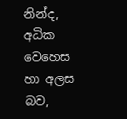නින්ද, අධික වෙහෙස හා අලස බව,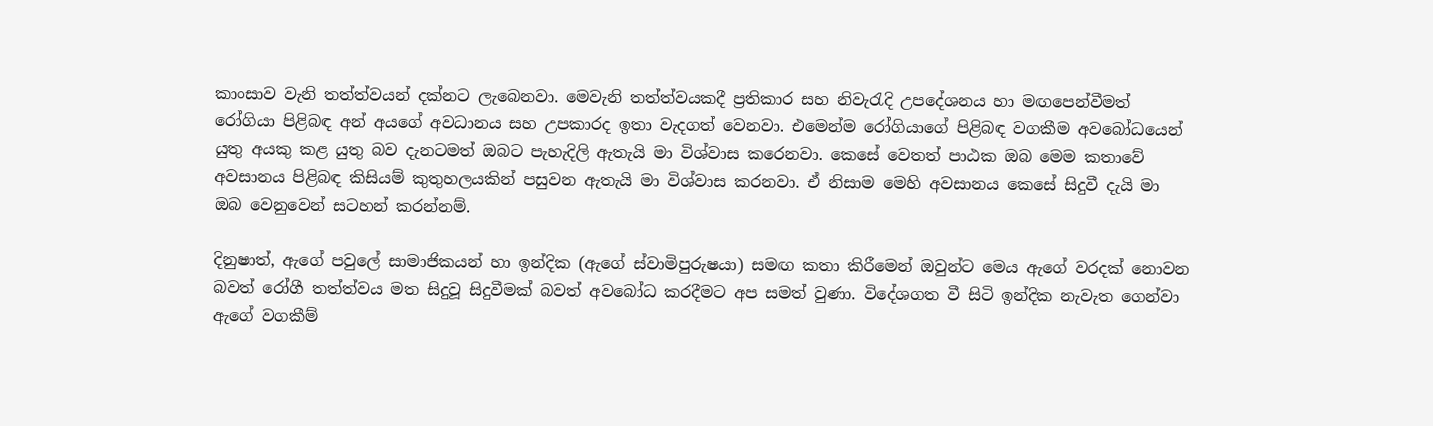කාංසාව වැනි තත්ත්වයන් දක්නට ලැබෙනවා. මෙවැනි තත්ත්වයකදී ප්‍රතිකාර සහ නිවැරැදි උපදේශනය හා මඟපෙන්වීමත් රෝගියා පිළිබඳ අන් අයගේ අවධානය සහ උපකාරද ඉතා වැදගත් වෙනවා. එමෙන්ම රෝගියාගේ පිළිබඳ වගකීම අවබෝධයෙන් යුතු අයකු කළ යුතු බව දැනටමත් ඔබට පැහැදිලි ඇතැයි මා විශ්වාස කරෙනවා. කෙසේ වෙතත් පාඨක ඔබ මෙම කතාවේ අවසානය පිළිබඳ කිසියම් කුතුහලයකින් පසුවන ඇතැයි මා විශ්වාස කරනවා. ඒ නිසාම මෙහි අවසානය කෙසේ සිදුවී දැයි මා ඔබ වෙනුවෙන් සටහන් කරන්නම්.

දිනුෂාත්, ඇගේ පවුලේ සාමාජිකයන් හා ඉන්දික (ඇගේ ස්වාමිපුරුෂයා) සමඟ කතා කිරීමෙන් ඔවුන්ට මෙය ඇගේ වරදක් නොවන බවත් රෝගී තත්ත්වය මත සිදුවූ සිදුවීමක් බවත් අවබෝධ කරදීමට අප සමත් වුණා. විදේශගත වී සිටි ඉන්දික නැවැත ගෙන්වා ඇගේ වගකීම්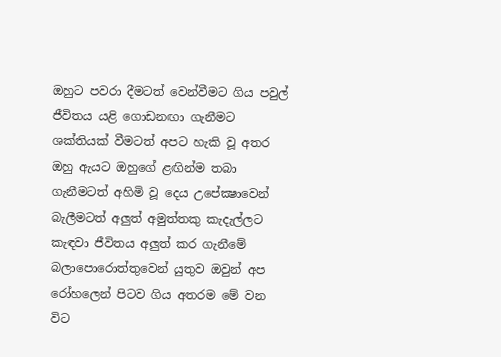ඔහුට පවරා දීමටත් වෙන්වීමට ගිය පවුල් ජීවිතය යළි ගොඩනඟා ගැනීමට ශක්තියක් වීමටත් අපට හැකි වූ අතර ඔහු ඇයට ඔහුගේ ළඟින්ම තබා ගැනීමටත් අහිමි වූ දෙය උපේක්‍ෂාවෙන් බැලීමටත් අලුත් අමුත්තකු කැදැල්ලට කැඳවා ජීවිතය අලුත් කර ගැනීමේ බලාපොරොත්තුවෙන් යුතුව ඔවුන් අප රෝහලෙන් පිටව ගිය අතරම මේ වන විට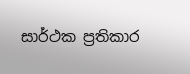සාර්ථක ප්‍රතිකාර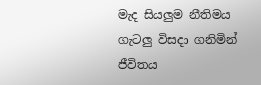මැද සියලුම නීතිමය ගැටලු විසදා ගනිමින් ජීවිතය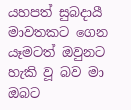යහපත් සුබදායී මාවතකට ගෙන යෑමටත් ඔවුනට හැකි වූ බව මා ඔබට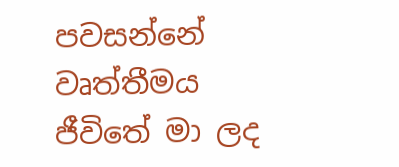පවසන්නේ වෘත්තීමය ජීවිතේ මා ලද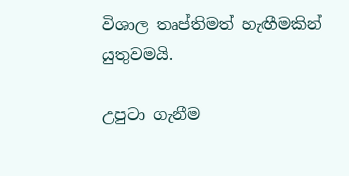විශාල තෘප්තිමත් හැඟීමකින් යුතුවමයි.

උපුටා ගැනීම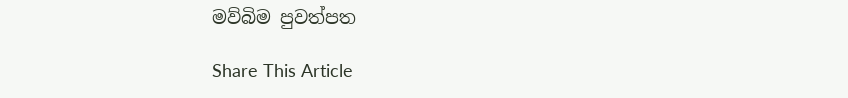මව්බිම පුවත්පත

Share This Article